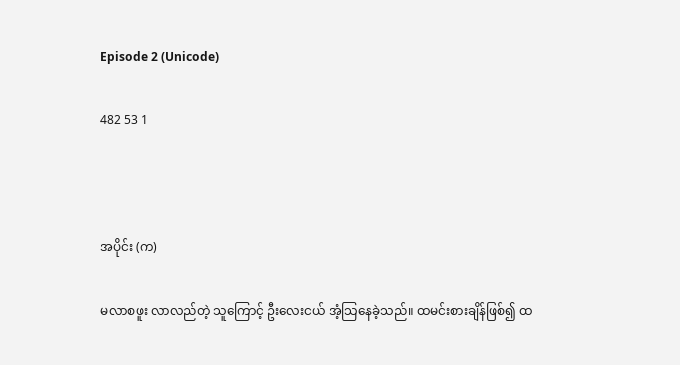Episode 2 (Unicode)

482 53 1



အပိုင်း (က)

မလာစဖူး လာလည်တဲ့ သူကြောင့် ဦးလေးငယ် အံ့သြနေခဲ့သည်။ ထမင်းစားချိန်ဖြစ်၍ ထ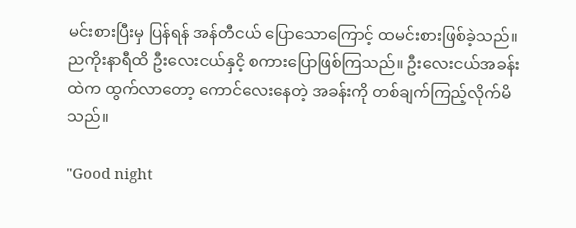မင်းစားပြီးမှ ပြန်ရန် အန်တီငယ် ပြောသောကြောင့် ထမင်းစားဖြစ်ခဲ့သည်။ ညကိုးနာရီထိ ဦးလေးငယ်နှငိ့ စကားပြောဖြစ်ကြသည်။ ဦးလေးငယ်အခန်းထဲက ထွက်လာတော့ ကောင်လေးနေတဲ့ အခန်းကို တစ်ချက်ကြည့်လိုက်မိသည်။

"Good night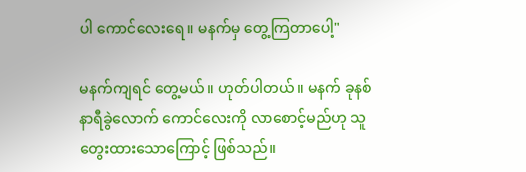ပါ ကောင်လေးရေ။ မနက်မှ တွေ့ကြတာပေါ့"

မနက်ကျရင် တွေ့မယ်။ ဟုတ်ပါတယ်။ မနက် ခုနစ်နာရီခွဲလောက် ကောင်လေးကို လာစောင့်မည်ဟု သူတွေးထားသောကြောင့် ဖြစ်သည်။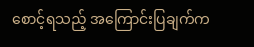စောင့်ရသည့် အကြောင်းပြချက်က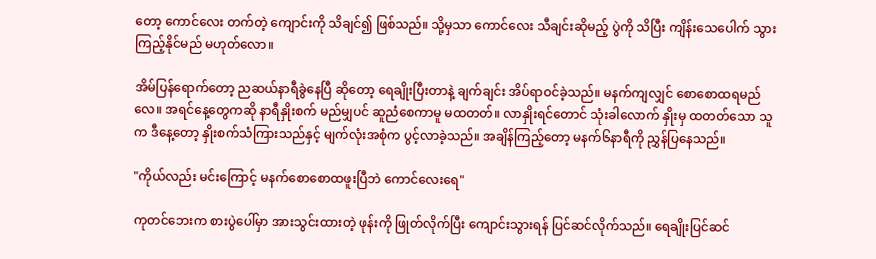တော့ ကောင်လေး တက်တဲ့ ကျောင်းကို သိချင်၍ ဖြစ်သည်။ သို့မှသာ ကောင်လေး သီချင်းဆိုမည့် ပွဲကို သိပြီး ကျိန်းသေပေါက် သွားကြည့်နိုင်မည် မဟုတ်လော။

အိမ်ပြန်ရောက်တော့ ညဆယ်နာရီခွဲနေပြီ ဆိုတော့ ရေချိုးပြီးတာနဲ့ ချက်ချင်း အိပ်ရာဝင်ခဲ့သည်။ မနက်ကျလျှင် စောစောထရမည်လေ။ အရင်နေ့တွေကဆို နာရီနှိုးစက် မည်မျှပင် ဆူညံစေကာမူ မထတတ်။ လာနှိုးရင်တောင် သုံးခါလောက် နှိုးမှ ထတတ်သော သူက ဒီနေ့တော့ နှိုးစက်သံကြားသည်နှင့် မျက်လုံးအစုံက ပွင့်လာခဲ့သည်။ အချိန်ကြည့်တော့ မနက်၆နာရီကို ညွှန်ပြနေသည်။

"ကိုယ်လည်း မင်းကြောင့် မနက်စောစောထဖူးပြီဘဲ ကောင်လေးရေ"

ကုတင်ဘေးက စားပွဲပေါ်မှာ အားသွင်းထားတဲ့ ဖုန်းကို ဖြုတ်လိုက်ပြီး ကျောင်းသွားရန် ပြင်ဆင်လိုက်သည်။ ရေချိုးပြင်ဆင်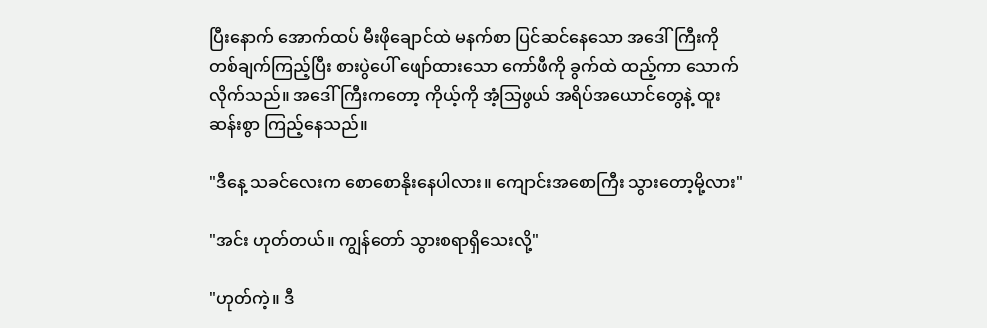ပြီးနောက် အောက်ထပ် မီးဖိုချောင်ထဲ မနက်စာ ပြင်ဆင်နေသော အဒေါ်ကြီးကို တစ်ချက်ကြည့်ပြီး စားပွဲပေါ် ဖျော်ထားသော ကော်ဖီကို ခွက်ထဲ ထည့်ကာ သောက်လိုက်သည်။ အဒေါ်ကြီးကတော့ ကိုယ့်ကို အံ့သြဖွယ် အရိပ်အယောင်တွေနဲ့ ထူးဆန်းစွာ ကြည့်နေသည်။

"ဒီနေ့ သခင်လေးက စောစောနိုးနေပါလား။ ကျောင်းအစောကြီး သွားတော့မို့လား"

"အင်း ဟုတ်တယ်။ ကျွန်တော် သွားစရာရှိသေးလို့"

"ဟုတ်ကဲ့။ ဒီ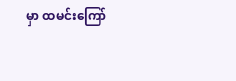မှာ ထမင်းကြော်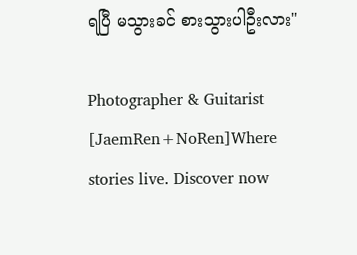ရပြီ မသွားခင် စားသွားပါဦးလား"

Photographer & Guitarist [JaemRen+NoRen]Where stories live. Discover now